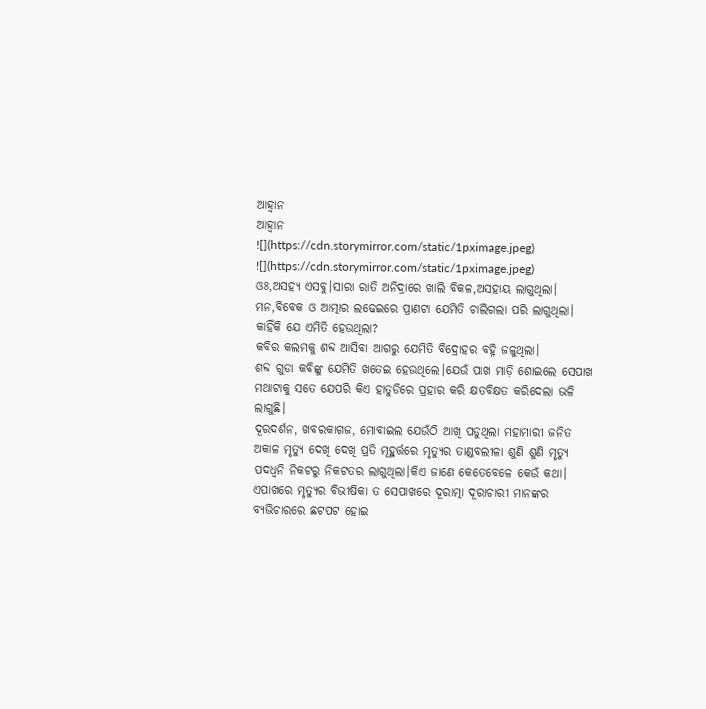ଆହ୍ଵାନ
ଆହ୍ଵାନ
![](https://cdn.storymirror.com/static/1pximage.jpeg)
![](https://cdn.storymirror.com/static/1pximage.jpeg)
ଓଃ,ଅସହ୍ୟ ଏସବୁ।ସାରା ରାତି ଅନିଦ୍ରାରେ ଖାଲି ବିକଳ,ଅସହାୟ ଲାଗୁଥିଲା।
ମନ,ବିବେକ ଓ ଆତ୍ମାର ଲଢେଇରେ ପ୍ରାଣଟା ଯେମିତି ଚାଲିଗଲା ପରି ଲାଗୁଥିଲା।
କାହିଁକି ଯେ ଏମିତି ହେଉଥିଲା?
କବିର କଲମକୁ ଶବ୍ଦ ଆସିବା ଆଗରୁ ଯେମିତି ବିଦ୍ରୋହର ବହ୍ନି ଜଳୁଥିଲା।
ଶବ୍ଦ ଗୁଡା କବିଙ୍କୁ ଯେମିତି ଖତେଇ ହେଉଥିଲେ।ଯେଉଁ ପାଖ ମାଡ଼ି ଶୋଇଲେ ସେପାଖ ମଥାଟାକୁ ସତେ ଯେପରି କିଏ ହାତୁଡିରେ ପ୍ରହାର କରି କ୍ଷତବିକ୍ଷତ କରିଦେଲା ଭଳି ଲାଗୁଛି।
ଦୂରଦର୍ଶନ, ଖବରକାଗଜ, ମୋବାଇଲ ଯେଉଁଠି ଆଖି ପଡୁଥିଲା ମହାମାରୀ ଜନିତ ଅକାଳ ମୃତ୍ୟୁ ଦେଖି ଦେଖି ପ୍ରତି ମୂହୁର୍ତ୍ତରେ ମୃତ୍ୟୁର ତାଣ୍ଡବଲୀଳା ଶୁଣି ଶୁଣି ମୃତ୍ୟୁ ପଦଧ୍ଵନି ନିକଟରୁ ନିକଟତର ଲାଗୁଥିଲା।କିଏ ଜାଣେ କେତେବେଳେ କେଉଁ କଥା।
ଏପାଖରେ ମୃତ୍ୟୁର ବିଭୀଷିକା ତ ସେପାଖରେ ଦୂରାତ୍ମା ଦୂରାଚାରୀ ମାନଙ୍କର ବ୍ୟଭିଚାରରେ ଛଟପଟ ହୋଇ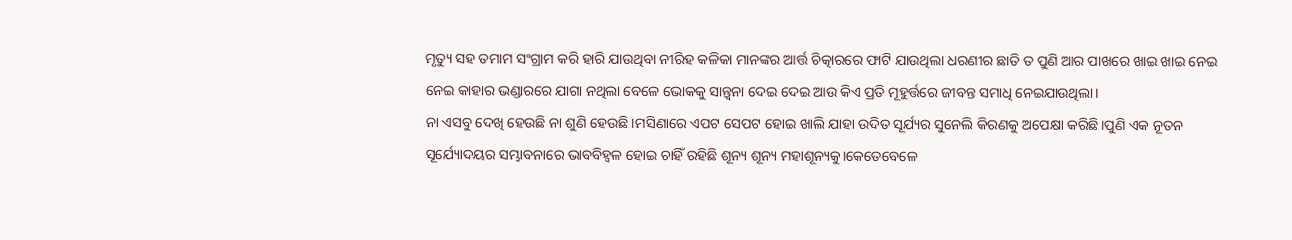ମୃତ୍ୟୁ ସହ ତମାମ ସଂଗ୍ରାମ କରି ହାରି ଯାଉଥିବା ନୀରିହ କଳିକା ମାନଙ୍କର ଆର୍ତ୍ତ ଚିତ୍କାରରେ ଫାଟି ଯାଉଥିଲା ଧରଣୀର ଛାତି ତ ପୁଣି ଆର ପାଖରେ ଖାଇ ଖାଇ ନେଇ ନେଇ କାହାର ଭଣ୍ଡାରରେ ଯାଗା ନଥିଲା ବେଳେ ଭୋକକୁ ସାନ୍ତ୍ବନା ଦେଇ ଦେଇ ଆଉ କିଏ ପ୍ରତି ମୂହୁର୍ତ୍ତରେ ଜୀବନ୍ତ ସମାଧି ନେଇଯାଉଥିଲା।
ନା ଏସବୁ ଦେଖି ହେଉଛି ନା ଶୁଣି ହେଉଛି।ମସିଣାରେ ଏପଟ ସେପଟ ହୋଇ ଖାଲି ଯାହା ଉଦିତ ସୂର୍ଯ୍ୟର ସୁନେଲି କିରଣକୁ ଅପେକ୍ଷା କରିଛି।ପୁଣି ଏକ ନୂତନ ସୂର୍ଯ୍ୟୋଦୟର ସମ୍ଭାବନାରେ ଭାବବିହ୍ଵଳ ହୋଇ ଚାହିଁ ରହିଛି ଶୂନ୍ୟ ଶୂନ୍ୟ ମହାଶୂନ୍ୟକୁ।କେତେବେଳେ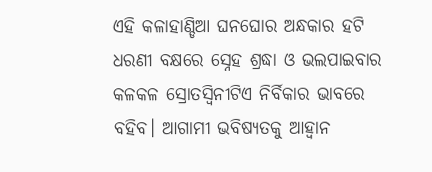ଏହି କଳାହାଣ୍ଡିଆ ଘନଘୋର ଅନ୍ଧକାର ହଟି ଧରଣୀ ବକ୍ଷରେ ସ୍ନେହ ଶ୍ରଦ୍ଧା ଓ ଭଲପାଇବାର କଳକଳ ସ୍ରୋତସ୍ଵିନୀଟିଏ ନିର୍ବିକାର ଭାବରେ ବହିବ। ଆଗାମୀ ଭବିଷ୍ୟତକୁ ଆହ୍ଵାନ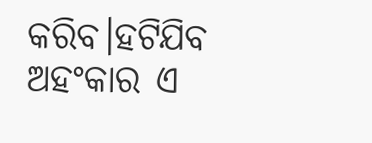କରିବ।ହଟିଯିବ ଅହଂକାର ଏ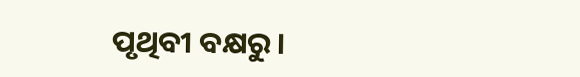ପୃଥିବୀ ବକ୍ଷରୁ।